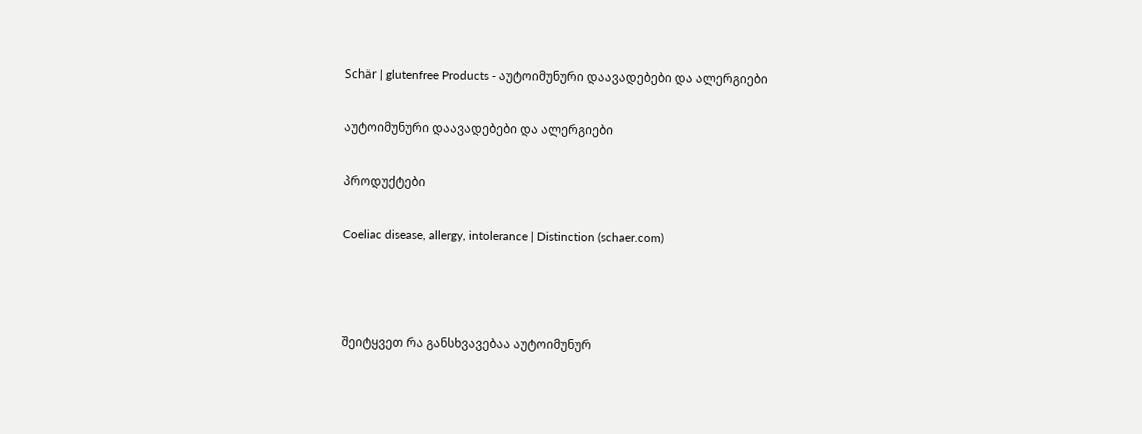Schär | glutenfree Products - აუტოიმუნური დაავადებები და ალერგიები

აუტოიმუნური დაავადებები და ალერგიები

პროდუქტები

Coeliac disease, allergy, intolerance | Distinction (schaer.com)



შეიტყვეთ რა განსხვავებაა აუტოიმუნურ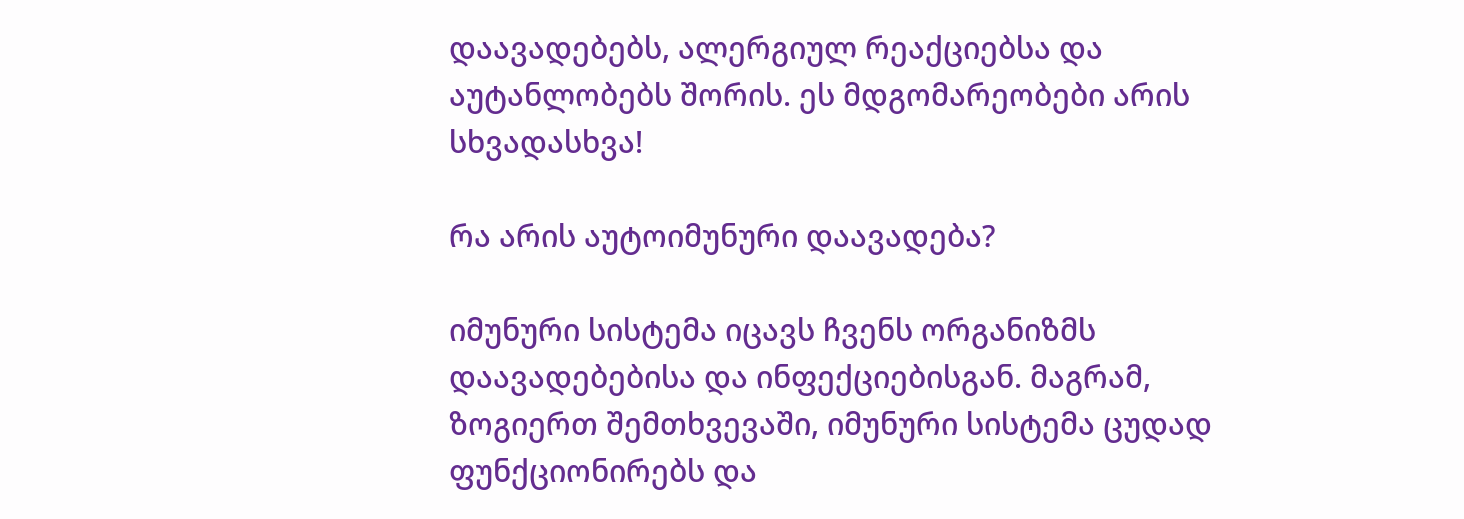დაავადებებს, ალერგიულ რეაქციებსა და აუტანლობებს შორის. ეს მდგომარეობები არის სხვადასხვა!

რა არის აუტოიმუნური დაავადება?

იმუნური სისტემა იცავს ჩვენს ორგანიზმს დაავადებებისა და ინფექციებისგან. მაგრამ, ზოგიერთ შემთხვევაში, იმუნური სისტემა ცუდად ფუნქციონირებს და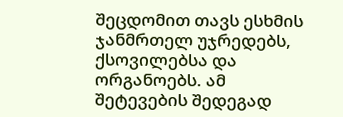შეცდომით თავს ესხმის ჯანმრთელ უჯრედებს, ქსოვილებსა და ორგანოებს. ამ შეტევების შედეგად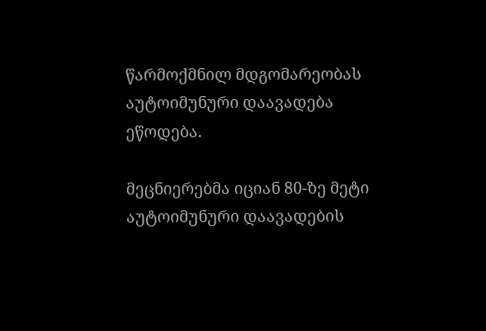წარმოქმნილ მდგომარეობას აუტოიმუნური დაავადება ეწოდება.

მეცნიერებმა იციან 80-ზე მეტი აუტოიმუნური დაავადების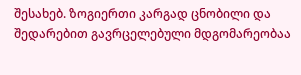შესახებ. ზოგიერთი კარგად ცნობილი და შედარებით გავრცელებული მდგომარეობაა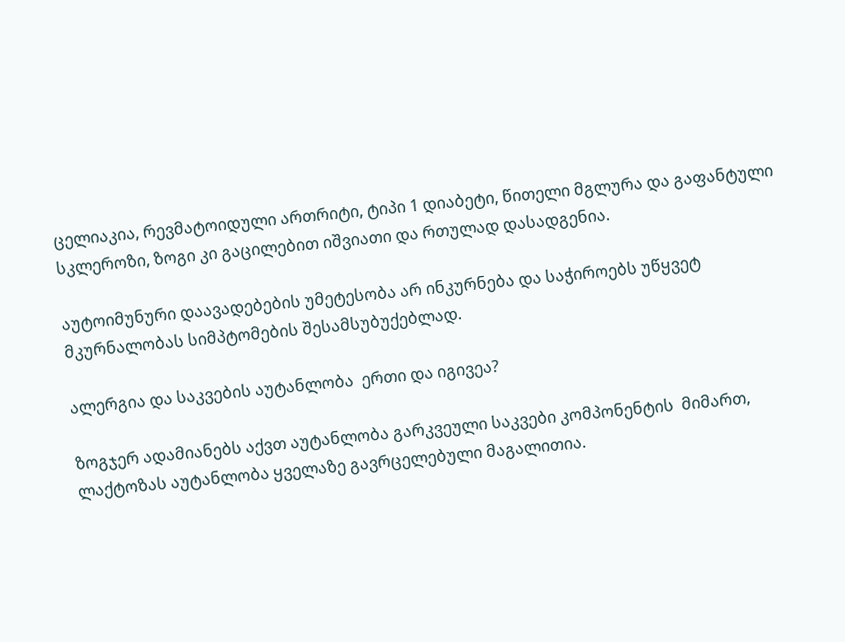ცელიაკია, რევმატოიდული ართრიტი, ტიპი 1 დიაბეტი, წითელი მგლურა და გაფანტული სკლეროზი, ზოგი კი გაცილებით იშვიათი და რთულად დასადგენია.

აუტოიმუნური დაავადებების უმეტესობა არ ინკურნება და საჭიროებს უწყვეტ მკურნალობას სიმპტომების შესამსუბუქებლად.

ალერგია და საკვების აუტანლობა  ერთი და იგივეა?

ზოგჯერ ადამიანებს აქვთ აუტანლობა გარკვეული საკვები კომპონენტის  მიმართ, ლაქტოზას აუტანლობა ყველაზე გავრცელებული მაგალითია.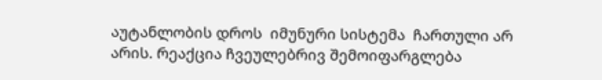აუტანლობის დროს  იმუნური სისტემა  ჩართული არ არის. რეაქცია ჩვეულებრივ შემოიფარგლება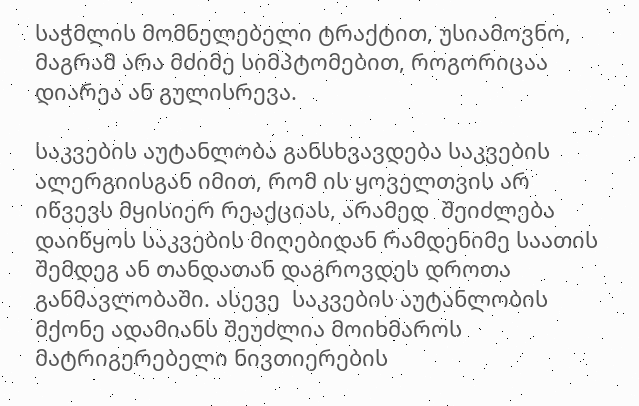საჭმლის მომნელებელი ტრაქტით, უსიამოვნო, მაგრამ არა მძიმე სიმპტომებით, როგორიცაა დიარეა ან გულისრევა.

საკვების აუტანლობა განსხვავდება საკვების ალერგიისგან იმით, რომ ის ყოველთვის არ იწვევს მყისიერ რეაქციას, არამედ  შეიძლება დაიწყოს საკვების მიღებიდან რამდენიმე საათის შემდეგ ან თანდათან დაგროვდეს დროთა განმავლობაში. ასევე  საკვების აუტანლობის მქონე ადამიანს შეუძლია მოიხმაროს მატრიგერებელი ნივთიერების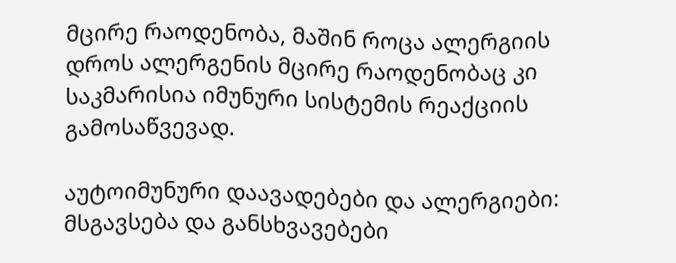მცირე რაოდენობა, მაშინ როცა ალერგიის დროს ალერგენის მცირე რაოდენობაც კი საკმარისია იმუნური სისტემის რეაქციის გამოსაწვევად.

აუტოიმუნური დაავადებები და ალერგიები: მსგავსება და განსხვავებები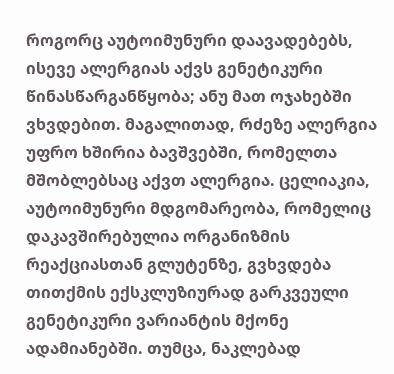როგორც აუტოიმუნური დაავადებებს, ისევე ალერგიას აქვს გენეტიკური წინასწარგანწყობა; ანუ მათ ოჯახებში ვხვდებით. მაგალითად, რძეზე ალერგია უფრო ხშირია ბავშვებში, რომელთა მშობლებსაც აქვთ ალერგია. ცელიაკია, აუტოიმუნური მდგომარეობა, რომელიც დაკავშირებულია ორგანიზმის რეაქციასთან გლუტენზე, გვხვდება თითქმის ექსკლუზიურად გარკვეული გენეტიკური ვარიანტის მქონე ადამიანებში. თუმცა, ნაკლებად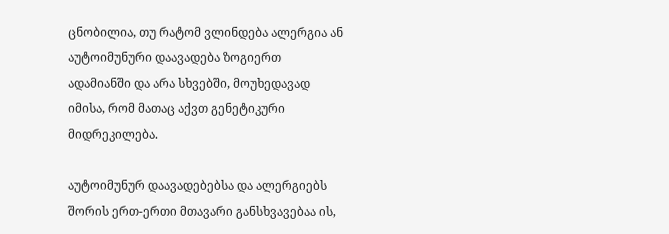ცნობილია, თუ რატომ ვლინდება ალერგია ან აუტოიმუნური დაავადება ზოგიერთ ადამიანში და არა სხვებში, მოუხედავად იმისა, რომ მათაც აქვთ გენეტიკური მიდრეკილება.

აუტოიმუნურ დაავადებებსა და ალერგიებს შორის ერთ-ერთი მთავარი განსხვავებაა ის,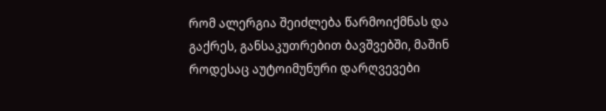რომ ალერგია შეიძლება წარმოიქმნას და გაქრეს, განსაკუთრებით ბავშვებში, მაშინ როდესაც აუტოიმუნური დარღვევები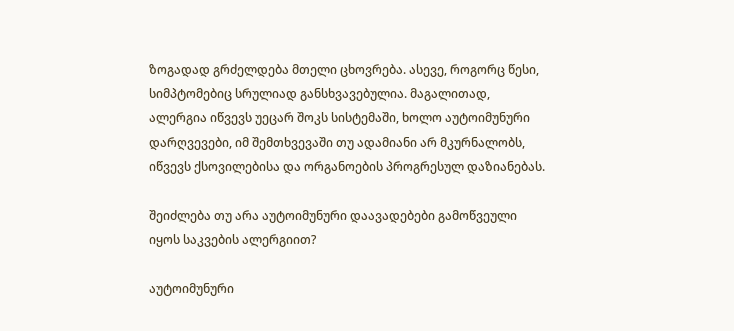ზოგადად გრძელდება მთელი ცხოვრება. ასევე, როგორც წესი, სიმპტომებიც სრულიად განსხვავებულია. მაგალითად, ალერგია იწვევს უეცარ შოკს სისტემაში, ხოლო აუტოიმუნური დარღვევები, იმ შემთხვევაში თუ ადამიანი არ მკურნალობს, იწვევს ქსოვილებისა და ორგანოების პროგრესულ დაზიანებას.

შეიძლება თუ არა აუტოიმუნური დაავადებები გამოწვეული იყოს საკვების ალერგიით?

აუტოიმუნური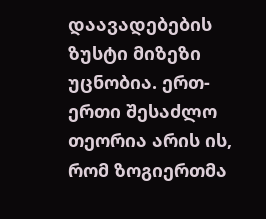დაავადებების ზუსტი მიზეზი უცნობია. ერთ-ერთი შესაძლო თეორია არის ის, რომ ზოგიერთმა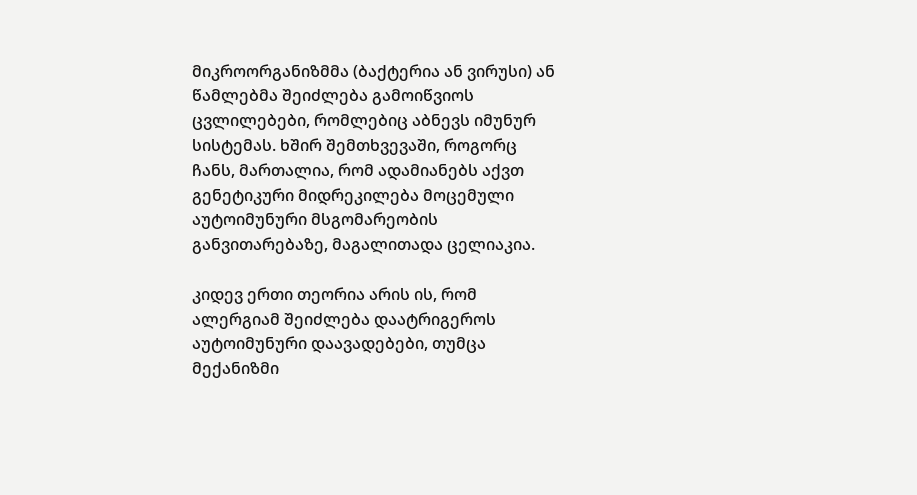მიკროორგანიზმმა (ბაქტერია ან ვირუსი) ან წამლებმა შეიძლება გამოიწვიოს ცვლილებები, რომლებიც აბნევს იმუნურ სისტემას. ხშირ შემთხვევაში, როგორც ჩანს, მართალია, რომ ადამიანებს აქვთ გენეტიკური მიდრეკილება მოცემული აუტოიმუნური მსგომარეობის განვითარებაზე, მაგალითადა ცელიაკია.

კიდევ ერთი თეორია არის ის, რომ ალერგიამ შეიძლება დაატრიგეროს აუტოიმუნური დაავადებები, თუმცა მექანიზმი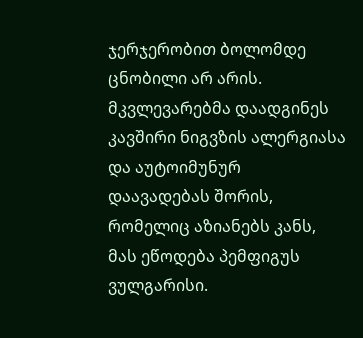ჯერჯერობით ბოლომდე ცნობილი არ არის. მკვლევარებმა დაადგინეს კავშირი ნიგვზის ალერგიასა და აუტოიმუნურ დაავადებას შორის, რომელიც აზიანებს კანს, მას ეწოდება პემფიგუს ვულგარისი.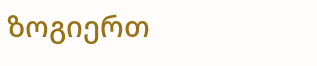ზოგიერთ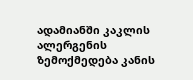ადამიანში კაკლის ალერგენის ზემოქმედება კანის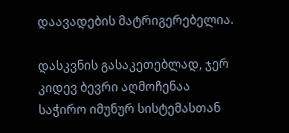დაავადების მატრიგერებელია.

დასკვნის გასაკეთებლად, ჯერ კიდევ ბევრი აღმოჩენაა საჭირო იმუნურ სისტემასთან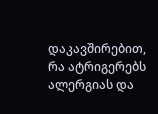დაკავშირებით, რა ატრიგერებს  ალერგიას და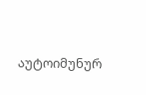აუტოიმუნურ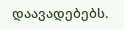დაავადებებს.